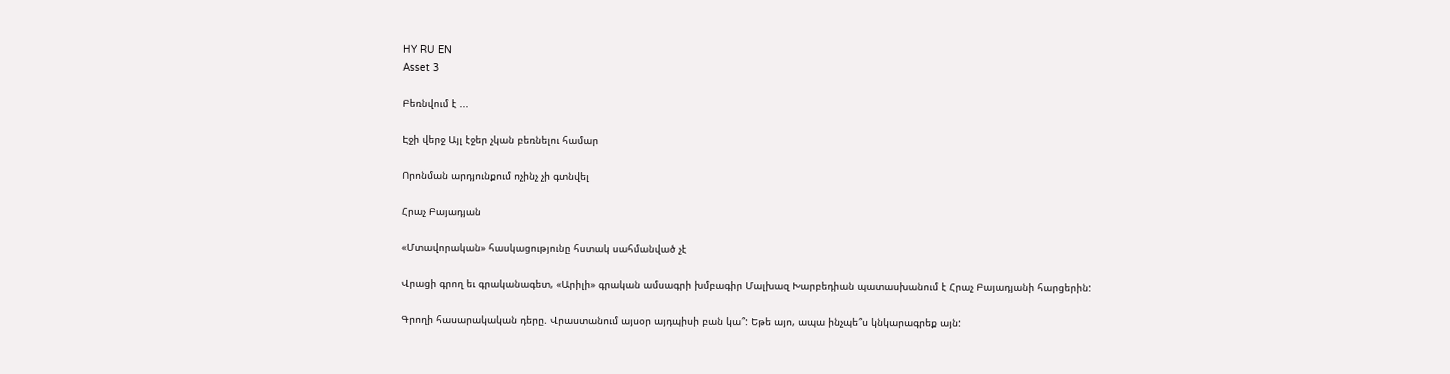HY RU EN
Asset 3

Բեռնվում է ...

Էջի վերջ Այլ էջեր չկան բեռնելու համար

Որոնման արդյունքում ոչինչ չի գտնվել

Հրաչ Բայադյան

«Մտավորական» հասկացությունը հստակ սահմանված չէ

Վրացի գրող եւ գրականագետ, «Արիլի» գրական ամսագրի խմբագիր Մալխազ Խարբեդիան պատասխանում է Հրաչ Բայադյանի հարցերին:

Գրողի հասարակական դերը. Վրաստանում այսօր այդպիսի բան կա՞: Եթե այո, ապա ինչպե՞ս կնկարագրեք այն: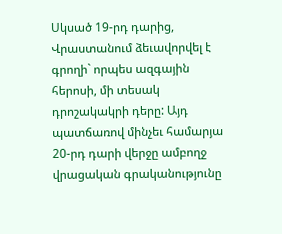Սկսած 19-րդ դարից, Վրաստանում ձեւավորվել է գրողի` որպես ազգային հերոսի, մի տեսակ դրոշակակրի դերը: Այդ պատճառով մինչեւ համարյա 20-րդ դարի վերջը ամբողջ վրացական գրականությունը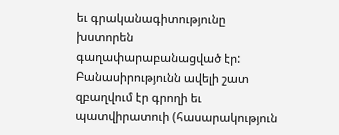եւ գրականագիտությունը խստորեն գաղափարաբանացված էր: Բանասիրությունն ավելի շատ զբաղվում էր գրողի եւ պատվիրատուի (հասարակություն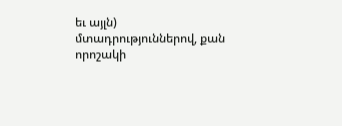եւ այլն) մտադրություններով, քան որոշակի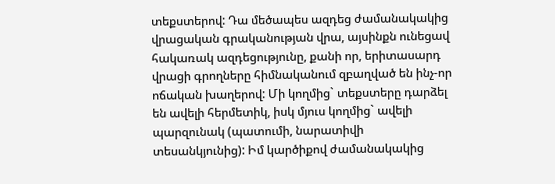տեքստերով: Դա մեծապես ազդեց ժամանակակից վրացական գրականության վրա, այսինքն ունեցավ հակառակ ազդեցությունը, քանի որ, երիտասարդ վրացի գրողները հիմնականում զբաղված են ինչ-որ ոճական խաղերով: Մի կողմից` տեքստերը դարձել են ավելի հերմետիկ, իսկ մյուս կողմից` ավելի պարզունակ (պատումի, նարատիվի տեսանկյունից): Իմ կարծիքով ժամանակակից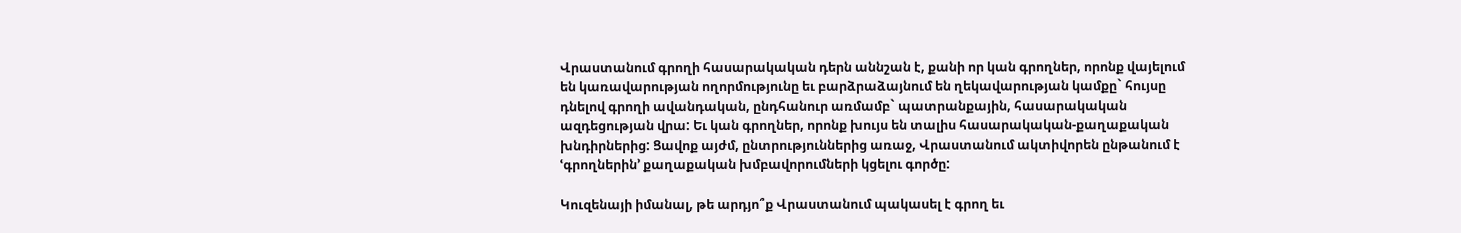Վրաստանում գրողի հասարակական դերն աննշան է, քանի որ կան գրողներ, որոնք վայելում են կառավարության ողորմությունը եւ բարձրաձայնում են ղեկավարության կամքը` հույսը դնելով գրողի ավանդական, ընդհանուր առմամբ` պատրանքային, հասարակական ազդեցության վրա: Եւ կան գրողներ, որոնք խույս են տալիս հասարակական-քաղաքական խնդիրներից: Ցավոք այժմ, ընտրություններից առաջ, Վրաստանում ակտիվորեն ընթանում է ՙգրողներին՚ քաղաքական խմբավորումների կցելու գործը:

Կուզենայի իմանալ, թե արդյո՞ք Վրաստանում պակասել է գրող եւ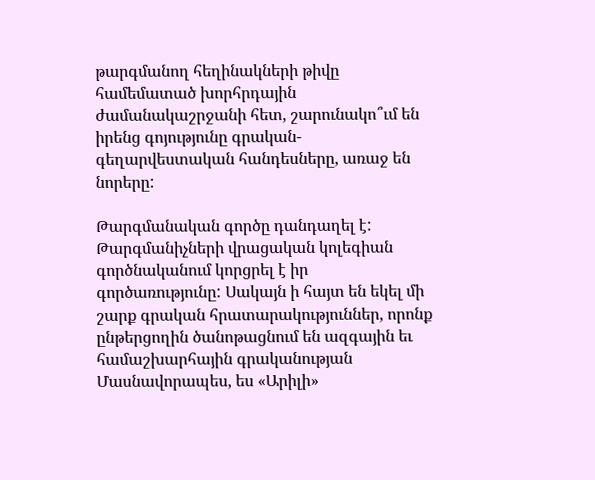թարգմանող հեղինակների թիվը համեմատած խորհրդային ժամանակաշրջանի հետ, շարունակո՞ւմ են իրենց գոյությունը գրական-գեղարվեստական հանդեսները, առաջ են նորերը:

Թարգմանական գործը դանդաղել է: Թարգմանիչների վրացական կոլեգիան գործնականում կորցրել է իր գործառությունը: Սակայն ի հայտ են եկել մի շարք գրական հրատարակություններ, որոնք ընթերցողին ծանոթացնում են ազգային եւ համաշխարհային գրականության Մասնավորապես, ես «Արիլի»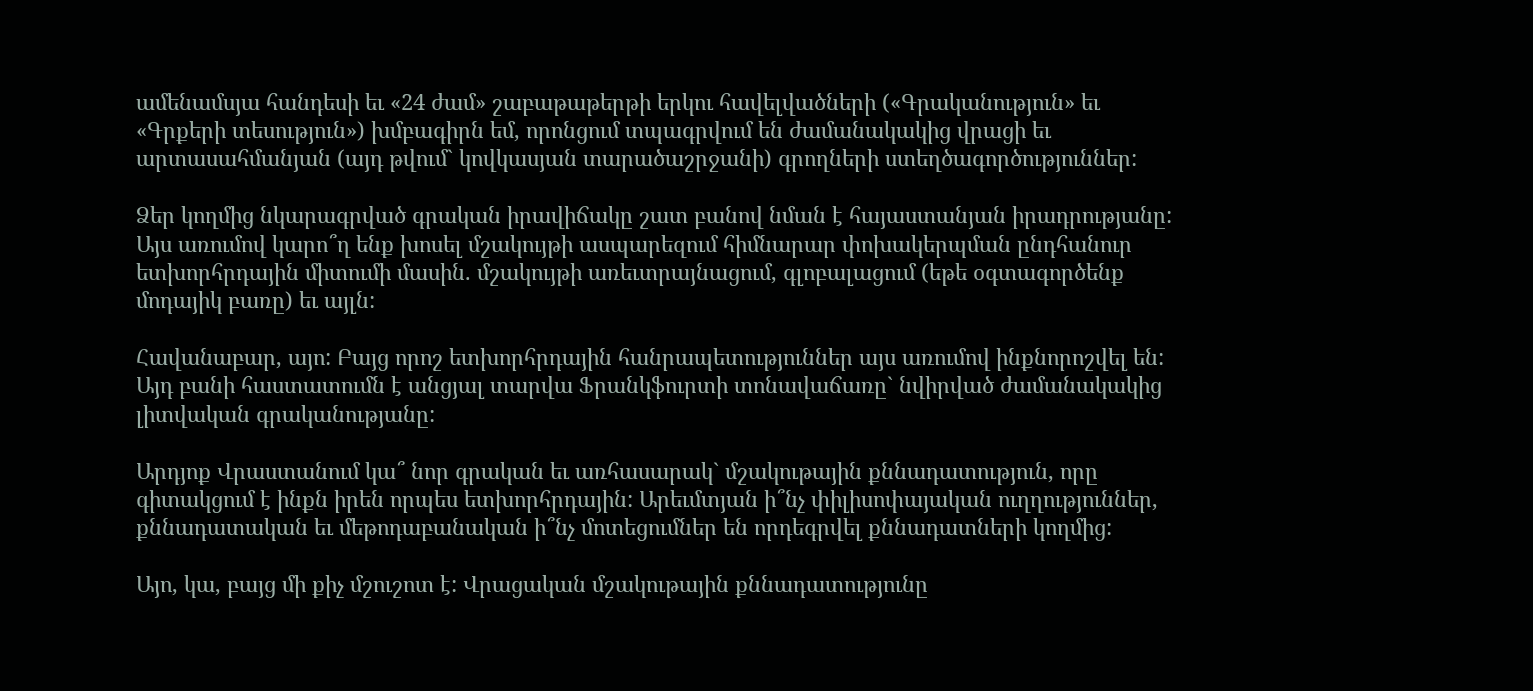ամենամսյա հանդեսի եւ «24 ժամ» շաբաթաթերթի երկու հավելվածների («Գրականություն» եւ «Գրքերի տեսություն») խմբագիրն եմ, որոնցում տպագրվում են ժամանակակից վրացի եւ արտասահմանյան (այդ թվում` կովկասյան տարածաշրջանի) գրողների ստեղծագործություններ:

Ձեր կողմից նկարագրված գրական իրավիճակը շատ բանով նման է հայաստանյան իրադրությանը: Այս առումով կարո՞ղ ենք խոսել մշակույթի ասպարեզում հիմնարար փոխակերպման ընդհանուր ետխորհրդային միտումի մասին. մշակույթի առեւտրայնացում, գլոբալացում (եթե օգտագործենք մոդայիկ բառը) եւ այլն:

Հավանաբար, այո: Բայց որոշ ետխորհրդային հանրապետություններ այս առումով ինքնորոշվել են: Այդ բանի հաստատումն է անցյալ տարվա Ֆրանկֆուրտի տոնավաճառը` նվիրված ժամանակակից լիտվական գրականությանը:

Արդյոք Վրաստանում կա՞ նոր գրական եւ առհասարակ` մշակութային քննադատություն, որը գիտակցում է ինքն իրեն որպես ետխորհրդային: Արեւմտյան ի՞նչ փիլիսոփայական ուղղություններ, քննադատական եւ մեթոդաբանական ի՞նչ մոտեցումներ են որդեգրվել քննադատների կողմից:

Այո, կա, բայց մի քիչ մշուշոտ է: Վրացական մշակութային քննադատությունը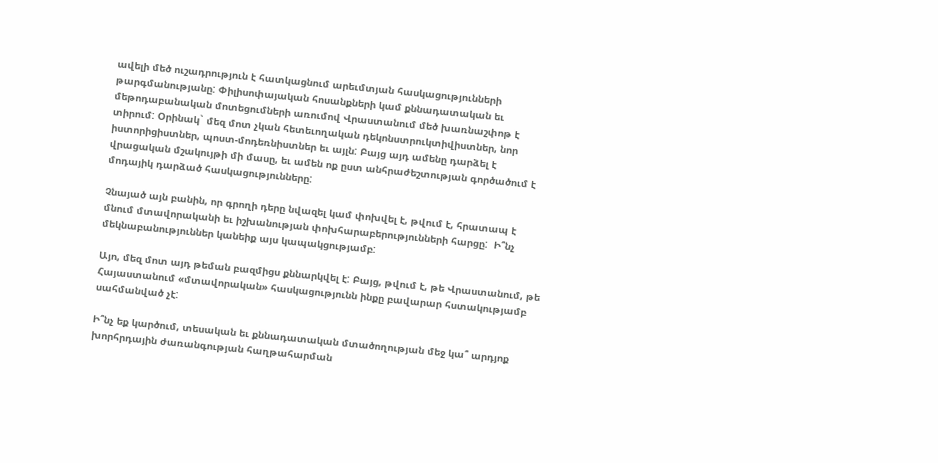ավելի մեծ ուշադրություն է հատկացնում արեւմտյան հասկացությունների թարգմանությանը: Փիլիսոփայական հոսանքների կամ քննադատական եւ մեթոդաբանական մոտեցումների առումով Վրաստանում մեծ խառնաշփոթ է տիրում: Օրինակ` մեզ մոտ չկան հետեւողական դեկոնստրուկտիվիստներ, նոր իստորիցիստներ, պոստ-մոդեռնիստներ եւ այլն: Բայց այդ ամենը դարձել է վրացական մշակույթի մի մասը, եւ ամեն ոք ըստ անհրաժեշտության գործածում է մոդայիկ դարձած հասկացությունները:

Չնայած այն բանին, որ գրողի դերը նվազել կամ փոխվել է, թվում է, հրատապ է մնում մտավորականի եւ իշխանության փոխհարաբերությունների հարցը:  Ի՞նչ մեկնաբանություններ կանեիք այս կապակցությամբ:

Այո, մեզ մոտ այդ թեման բազմիցս քննարկվել է: Բայց, թվում է, թե Վրաստանում, թե Հայաստանում «մտավորական» հասկացությունն ինքը բավարար հստակությամբ սահմանված չէ:

Ի՞նչ եք կարծում, տեսական եւ քննադատական մտածողության մեջ կա՞ արդյոք խորհրդային ժառանգության հաղթահարման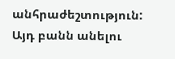անհրաժեշտություն: Այդ բանն անելու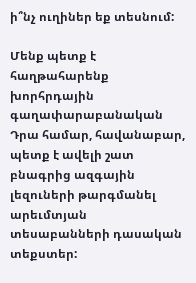ի՞նչ ուղիներ եք տեսնում:

Մենք պետք է հաղթահարենք խորհրդային գաղափարաբանական Դրա համար, հավանաբար, պետք է ավելի շատ բնագրից ազգային լեզուների թարգմանել արեւմտյան տեսաբանների դասական տեքստեր: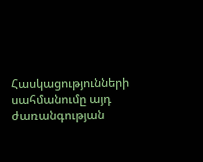Հասկացությունների սահմանումը այդ ժառանգության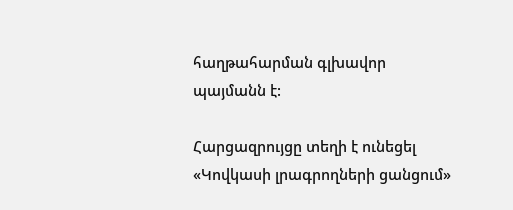հաղթահարման գլխավոր պայմանն է:

Հարցազրույցը տեղի է ունեցել «Կովկասի լրագրողների ցանցում»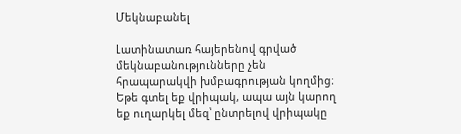Մեկնաբանել

Լատինատառ հայերենով գրված մեկնաբանությունները չեն հրապարակվի խմբագրության կողմից։
Եթե գտել եք վրիպակ, ապա այն կարող եք ուղարկել մեզ՝ ընտրելով վրիպակը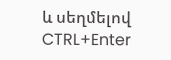և սեղմելով CTRL+Enter